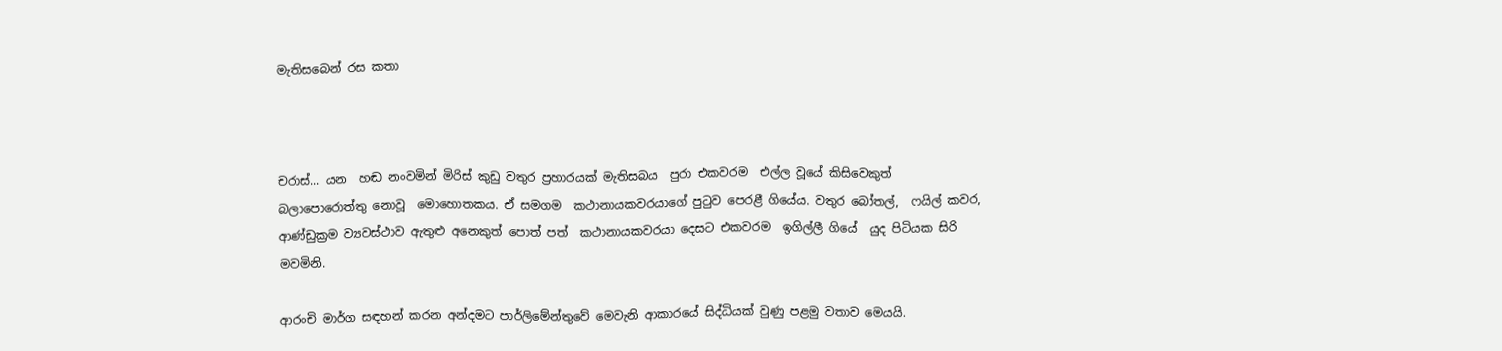මැතිසබෙන් රස කතා



චරාස්... යන  හඬ නංවමින් මිරිස් කුඩු වතුර ප්‍රහාරයක් මැතිසබය  පුරා එකවරම  එල්ල වූයේ කිසිවෙකුත්  බලාපොරොත්තු නොවූ  මොහොතකය. ඒ සමගම  කථානායකවරයාගේ පුටුව පෙරළී ගියේය. වතුර බෝතල්,  ෆයිල් කවර,  ආණ්ඩුක්‍රම ව්‍යවස්ථාව ඇතුළු අනෙකුත් පොත් පත්  කථානායකවරයා දෙසට එකවරම  ඉගිල්ලී ගියේ  යුද පිටියක සිරි මවමිනි.

ආරංචි මාර්ග සඳහන් කරන අන්දමට පාර්ලිමේන්තුවේ මෙවැනි ආකාරයේ සිද්ධියක් වුණු පළමු වතාව මෙයයි.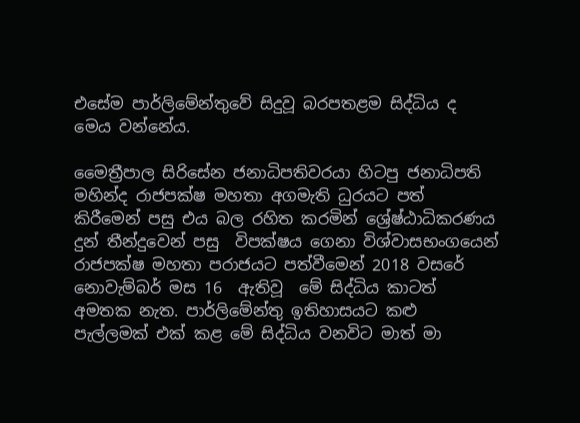එසේම පාර්ලිමේන්තුවේ සිදුවූ බරපතළම සිද්ධිය ද මෙය වන්නේය.

මෛත්‍රීපාල සිරිසේන ජනාධිපතිවරයා හිටපු ජනාධිපති මහින්ද රාජපක්ෂ මහතා අගමැති ධුරයට පත් කිරීමෙන් පසු එය බල රහිත කරමින් ශ්‍රේෂ්ඨාධිකරණය දුන් තීන්දුවෙන් පසු  විපක්ෂය ගෙනා විශ්වාසභංගයෙන්  රාජපක්ෂ මහතා පරාජයට පත්වීමෙන් 2018 වසරේ නොවැම්බර් මස 16  ඇතිවූ  මේ සිද්ධිය කාටත් අමතක නැත. පාර්ලිමේන්තු ඉතිහාසයට කළු පැල්ලමක් එක් කළ මේ සිද්ධිය වනවිට මාත් මා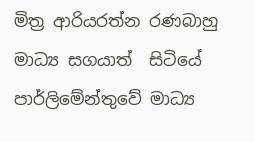මිත්‍ර ආරියරත්න රණබාහු මාධ්‍ය සගයාත්  සිටියේ පාර්ලිමේන්තුවේ මාධ්‍ය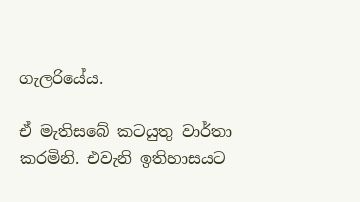ගැලරියේය.

ඒ මැතිසබේ කටයුතු වාර්තා කරමිනි. එවැනි ඉතිහාසයට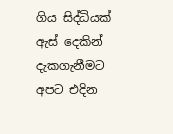ගිය සිද්ධියක්  ඇස් දෙකින් දැකගැනීමට අපට එදින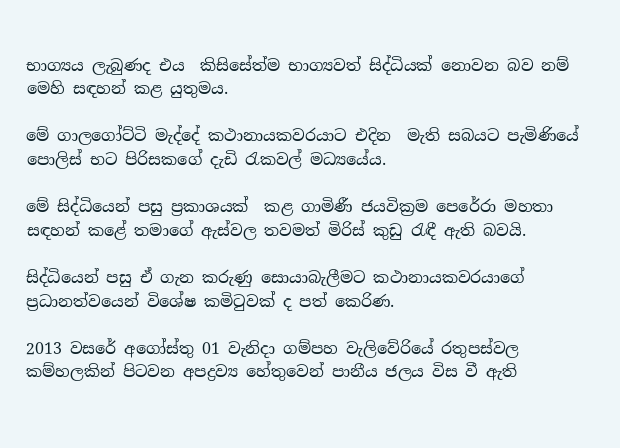භාග්‍යය ලැබුණද එය  කිසිසේත්ම භාග්‍යවත් සිද්ධියක් නොවන බව නම් මෙහි සඳහන් කළ යුතුමය.

මේ ගාලගෝට්ටි මැද්දේ කථානායකවරයාට එදින  මැති සබයට පැමිණියේ පොලිස් භට පිරිසකගේ දැඩි රැකවල් මධ්‍යයේය.

මේ සිද්ධියෙන් පසු ප්‍රකාශයක්  කළ ගාමිණී ජයවික්‍රම පෙරේරා මහතා සඳහන් කළේ තමාගේ ඇස්වල තවමත් මිරිස් කුඩු රැඳී ඇති බවයි.

සිද්ධියෙන් පසු ඒ ගැන කරුණු සොයාබැලීමට කථානායකවරයාගේ ප්‍රධානත්වයෙන් විශේෂ කමිටුවක් ද පත් කෙරිණ.

2013 වසරේ අගෝස්තු 01 වැනිදා ගම්පහ වැලිවේරියේ රතුපස්වල  කම්හලකින් පිටවන අපද්‍රව්‍ය හේතුවෙන් පානීය ජලය විස වී ඇති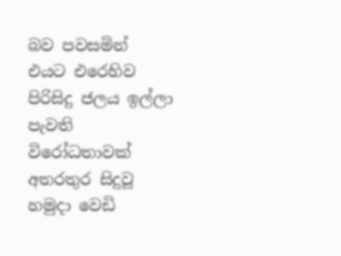බව පවසමින් එයට එරෙහිව පිරිසිදු ජලය ඉල්ලා පැවති විරෝධතාවක් අතරතුර සිදුවූ හමුදා වෙඩි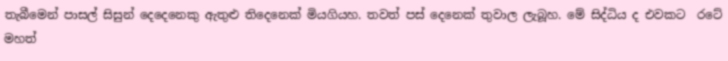තැබීමෙන් පාසල් සිසුන් දෙදෙනෙකු ඇතුළු තිදෙනෙක් මියගියහ. තවත් පස් දෙනෙක් තුවාල ලැබූහ. මේ සිද්ධිය ද එවකට  රටේ මහත්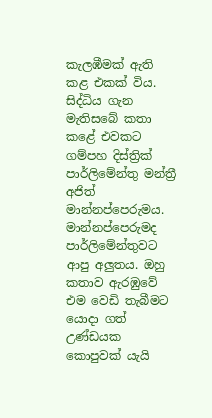කැලඹීමක් ඇති  කළ එකක් විය. සිද්ධිය ගැන මැතිසබේ කතා කළේ එවකට ගම්පහ දිස්ත්‍රික් පාර්ලිමේන්තු මන්ත්‍රී අජිත් මාන්නප්පෙරුමය. මාන්නප්පෙරුමද  පාර්ලිමේන්තුවට ආපු අලු‍තය. ඔහු කතාව ඇරඹුවේ එම වෙඩි තැබීමට යොදා ගත් උණ්ඩයක කොපුවක් යැයි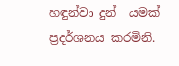හඳුන්වා දුන්  යමක්  ප්‍රදර්ශනය කරමිනි.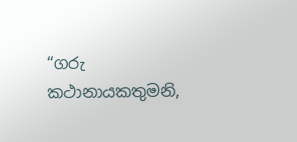“ගරු කථානායකතුමනි,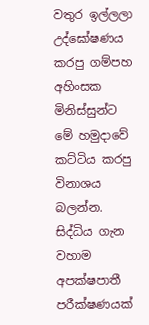වතුර ඉල්ලලා උද්ඝෝෂණය කරපු ගම්පහ අහිංසක මිනිස්සුන්ට මේ හමුදාවේ කට්ටිය කරපු විනාශය බලන්න.  සිද්ධිය ගැන වහාම අපක්ෂපාතී පරීක්ෂණයක්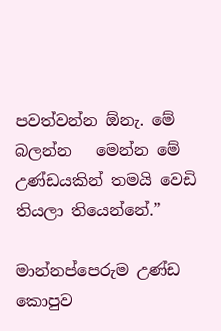පවත්වන්න ඕනැ. මේ බලන්න   මෙන්න මේ උණ්ඩයකින් තමයි වෙඩි තියලා තියෙන්නේ.”

මාන්නප්පෙරුම උණ්ඩ  කොපුව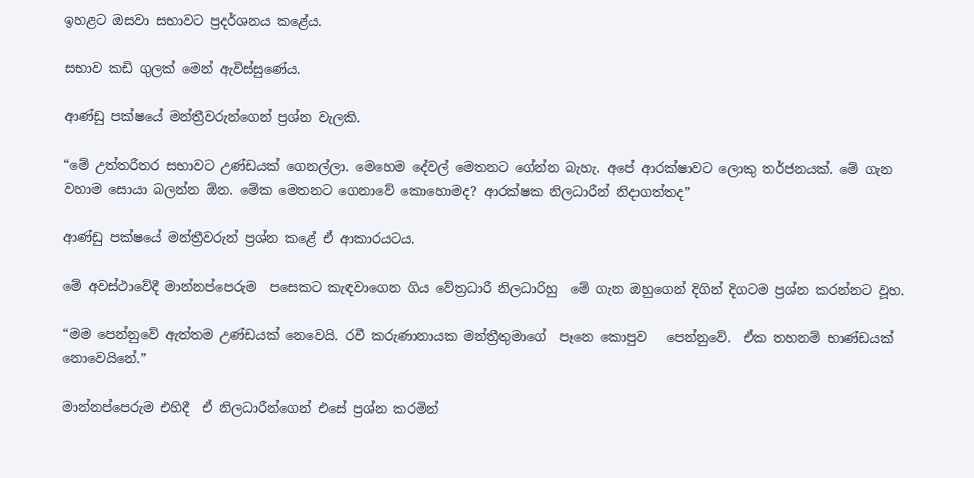ඉහළට ඔසවා සභාවට ප්‍රදර්ශනය කළේය.

සභාව කඩි ගුලක් මෙන් ඇවිස්සුණේය.

ආණ්ඩු පක්ෂයේ මන්ත්‍රීවරුන්ගෙන් ප්‍රශ්න වැලකි.

“මේ උත්තරීතර සභාවට උණ්ඩයක් ගෙනල්ලා. මෙහෙම දේවල් මෙතනට ගේන්න බැහැ. අපේ ආරක්ෂාවට ලොකු තර්ජනයක්. මේ ගැන වහාම සොයා බලන්න ඕන. මේක මෙතනට ගෙනාවේ කොහොමද? ආරක්ෂක නිලධාරීන් නිදාගත්තද”

ආණ්ඩු පක්ෂයේ මන්ත්‍රීවරුන් ප්‍රශ්න කළේ ඒ ආකාරයටය.

මේ අවස්ථාවේදී මාන්නප්පෙරුම  පසෙකට කැඳවාගෙන ගිය වේත්‍රධාරී නිලධාරිහු  මේ ගැන ඔහුගෙන් දිගින් දිගටම ප්‍රශ්න කරන්නට වූහ.

“මම පෙන්නුවේ ඇත්තම උණ්ඩයක් නෙවෙයි. රවී කරුණානායක මන්ත්‍රීතුමාගේ  පෑනෙ කොපුව   පෙන්නුවේ.  ඒක තහනම් භාණ්ඩයක් නොවෙයිනේ.”

මාන්නප්පෙරුම එහිදී  ඒ නිලධාරීන්ගෙන් එසේ ප්‍රශ්න කරමින්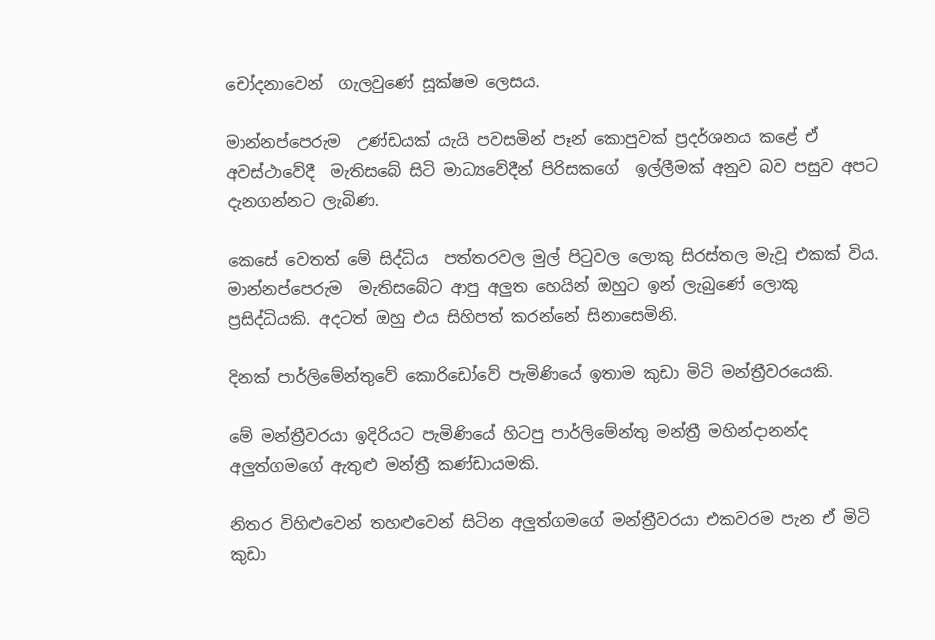චෝදනාවෙන්  ගැලවුණේ සූක්ෂම ලෙසය.

මාන්නප්පෙරුම  උණ්ඩයක් යැයි පවසමින් පෑන් කොපුවක් ප්‍රදර්ශනය කළේ ඒ අවස්ථාවේදී  මැතිසබේ සිටි මාධ්‍යවේදීන් පිරිසකගේ  ඉල්ලීමක් අනුව බව පසුව අපට දැනගන්නට ලැබිණ.

කෙසේ වෙතත් මේ සිද්ධිය  පත්තරවල මුල් පිටුවල ලොකු සිරස්තල මැවූ එකක් විය. මාන්නප්පෙරුම  මැතිසබේට ආපු අලු‍ත හෙයින් ඔහුට ඉන් ලැබුණේ ලොකු ප්‍රසිද්ධියකි. අදටත් ඔහු එය සිහිපත් කරන්නේ සිනාසෙමිනි.

දිනක් පාර්ලිමේන්තුවේ කොරිඩෝවේ පැමිණියේ ඉතාම කුඩා මිටි මන්ත්‍රීවරයෙකි.

මේ මන්ත්‍රීවරයා ඉදිරියට පැමිණියේ හිටපු පාර්ලිමේන්තු මන්ත්‍රී මහින්දානන්ද අලු‍ත්ගමගේ ඇතුළු මන්ත්‍රී කණ්ඩායමකි.

නිතර විහිළුවෙන් තහළු‍වෙන් සිටින අලු‍ත්ගමගේ මන්ත්‍රීවරයා එකවරම පැන ඒ මිටි කුඩා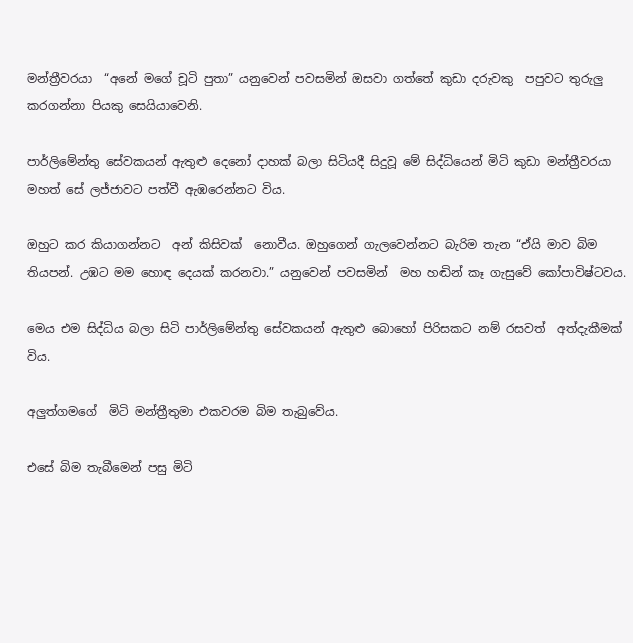මන්ත්‍රීවරයා  “අනේ මගේ චූටි පුතා” යනුවෙන් පවසමින් ඔසවා ගත්තේ කුඩා දරුවකු  පපුවට තුරුලු‍ කරගන්නා පියකු සෙයියාවෙනි.

පාර්ලිමේන්තු සේවකයන් ඇතුළු දෙනෝ දාහක් බලා සිටියදී සිදුවූ මේ සිද්ධියෙන් මිටි කුඩා මන්ත්‍රීවරයා මහත් සේ ලජ්ජාවට පත්වී ඇඹරෙන්නට විය.

ඔහුට කර කියාගන්නට  අන් කිසිවක්  නොවීය. ඔහුගෙන් ගැලවෙන්නට බැරිම තැන “ඒයි මාව බිම තියපන්. උඹට මම හොඳ දෙයක් කරනවා.” යනුවෙන් පවසමින්  මහ හඬින් කෑ ගැසුවේ කෝපාවිෂ්ටවය.

මෙය එම සිද්ධිය බලා සිටි පාර්ලිමේන්තු සේවකයන් ඇතුළු බොහෝ පිරිසකට නම් රසවත්  අත්දැකීමක් විය.

අලු‍ත්ගමගේ  මිටි මන්ත්‍රීතුමා එකවරම බිම තැබුවේය.

එසේ බිම තැබීමෙන් පසු මිටි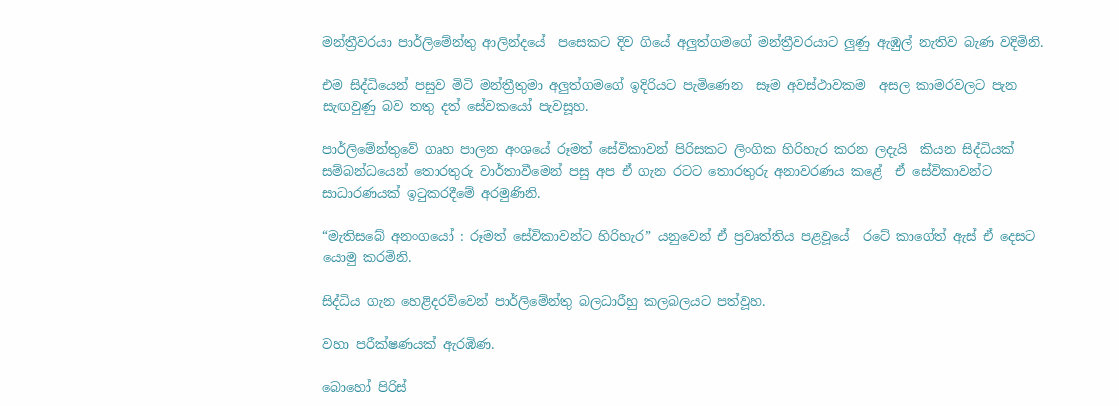මන්ත්‍රීවරයා පාර්ලිමේන්තු ආලින්දයේ  පසෙකට දිව ගියේ අලු‍ත්ගමගේ මන්ත්‍රීවරයාට ලු‍ණු ඇඹුල් නැතිව බැණ වදිමිනි.

එම සිද්ධියෙන් පසුව මිටි මන්ත්‍රීතුමා අලු‍ත්ගමගේ ඉදිරියට පැමිණෙන  සෑම අවස්ථාවකම  අසල කාමරවලට පැන සැඟවුණු බව තතු දත් සේවකයෝ පැවසූහ.

පාර්ලිමේන්තුවේ ගෘහ පාලන අංශයේ රූමත් සේවිකාවන් පිරිසකට ලිංගික හිරිහැර කරන ලදැයි  කියන සිද්ධියක් සම්බන්ධයෙන් තොරතුරු වාර්තාවීමෙන් පසු අප ඒ ගැන රටට තොරතුරු අනාවරණය කළේ  ඒ සේවිකාවන්ට සාධාරණයක් ඉටුකරදීමේ අරමුණිනි.

“මැතිසබේ අනංගයෝ : රූමත් සේවිකාවන්ට හිරිහැර” යනුවෙන් ඒ ප්‍රවෘත්තිය පළවූයේ  රටේ කාගේත් ඇස් ඒ දෙසට යොමු කරමිනි.

සිද්ධිය ගැන හෙළිදරව්වෙන් පාර්ලිමේන්තු බලධාරීහු කලබලයට පත්වූහ.

වහා පරීක්ෂණයක් ඇරඹිණ.

බොහෝ පිරිස්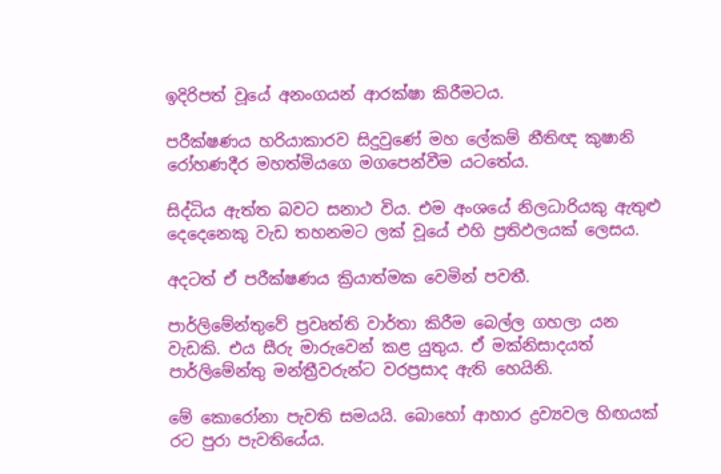ඉදිරිපත් වූයේ අනංගයන් ආරක්ෂා කිරීමටය.

පරීක්ෂණය හරියාකාරව සිදුවුණේ මහ ලේකම් නීතිඥ කුෂානි රෝහණදීර මහත්මියගෙ මගපෙන්වීම යටතේය.

සිද්ධිය ඇත්ත බවට සනාථ විය. එම අංශයේ නිලධාරියකු ඇතුළු දෙදෙනෙකු වැඩ තහනමට ලක් වූයේ එහි ප්‍රතිඵලයක් ලෙසය.

අදටත් ඒ පරීක්ෂණය ක්‍රියාත්මක වෙමින් පවතී.

පාර්ලිමේන්තුවේ ප්‍රවෘත්ති වාර්තා කිරීම බෙල්ල ගහලා යන වැඩකි. එය සීරු මාරුවෙන් කළ යුතුය. ඒ මක්නිසාදයත් පාර්ලිමේන්තු මන්ත්‍රීවරුන්ට වරප්‍රසාද ඇති හෙයිනි.

මේ කොරෝනා පැවති සමයයි. බොහෝ ආහාර ද්‍රව්‍යවල හිඟයක් රට පුරා පැවතියේය.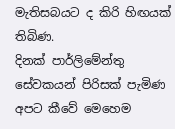මැතිසබයට ද කිරි හිඟයක් තිබිණ.
දිනක් පාර්ලිමේන්තු සේවකයන් පිරිසක් පැමිණ අපට කීවේ මෙහෙම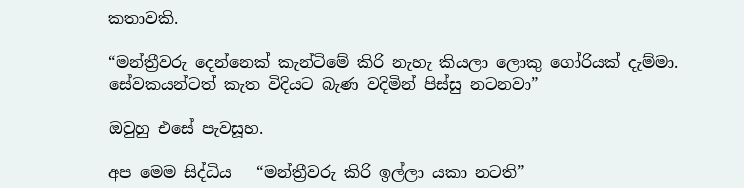කතාවකි.

“මන්ත්‍රීවරු දෙන්නෙක් කැන්ටිමේ කිරි නැහැ කියලා ලොකු ගෝරියක් දැම්මා. සේවකයන්ටත් කැත විදියට බැණ වදිමින් පිස්සු නටනවා”

ඔවුහු එසේ පැවසූහ.

අප මෙම සිද්ධිය   “මන්ත්‍රීවරු කිරි ඉල්ලා යකා නටති”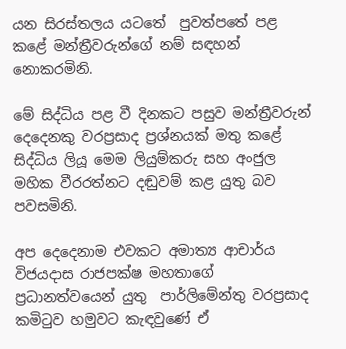යන සිරස්තලය යටතේ  පුවත්පතේ පළ කළේ මන්ත්‍රීවරුන්ගේ නම් සඳහන් නොකරමිනි.

මේ සිද්ධිය පළ වී දිනකට පසුව මන්ත්‍රීවරුන්  දෙදෙනකු වරප්‍රසාද ප්‍රශ්නයක් මතු කළේ  සිද්ධිය ලියූ මෙම ලියුම්කරු සහ අංජුල මහික වීරරත්නට දඬුවම් කළ යුතු බව පවසමිනි.

අප දෙදෙනාම එවකට අමාත්‍ය ආචාර්ය විජයදාස රාජපක්ෂ මහතාගේ ප්‍රධානත්වයෙන් යුතු  පාර්ලිමේන්තු වරප්‍රසාද කමිටුව හමුවට කැඳවුණේ ඒ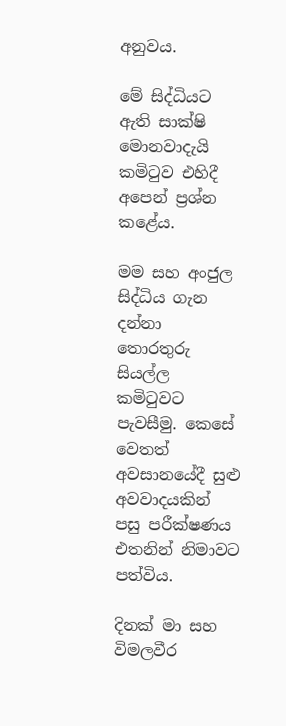අනුවය.

මේ සිද්ධියට ඇති සාක්ෂි මොනවාදැයි කමිටුව එහිදී අපෙන් ප්‍රශ්න කළේය.

මම සහ අංජුල සිද්ධිය ගැන දන්නා තොරතුරු සියල්ල කමිටුවට පැවසීමු. කෙසේ වෙතත් අවසානයේදී සුළු අවවාදයකින් පසු පරීක්ෂණය එතනින් නිමාවට පත්විය.

දිනක් මා සහ විමලවීර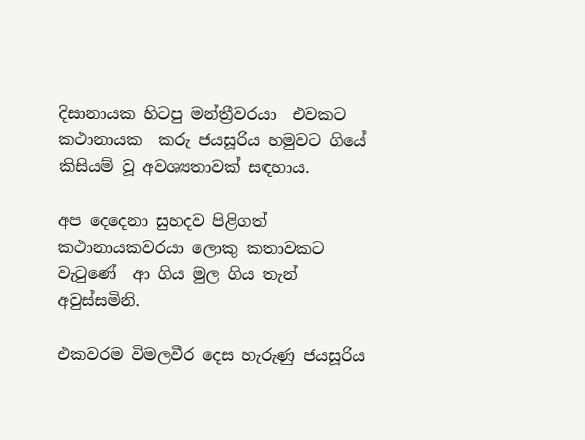දිසානායක හිටපු මන්ත්‍රීවරයා  එවකට කථානායක  කරු ජයසූරිය හමුවට ගියේ කිසියම් වූ අවශ්‍යතාවක් සඳහාය.

අප දෙදෙනා සුහදව පිළිගත් කථානායකවරයා ලොකු කතාවකට වැටුණේ  ආ ගිය මුල ගිය තැන් අවුස්සමිනි.

එකවරම විමලවීර දෙස හැරුණු ජයසූරිය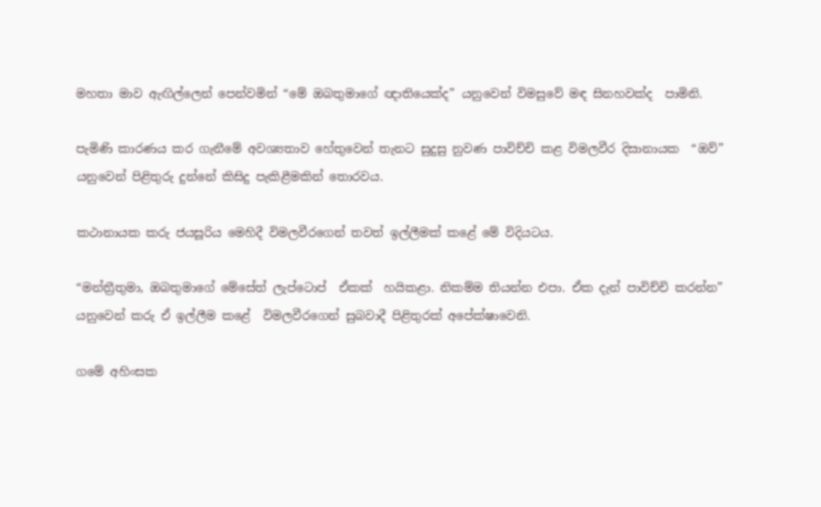මහතා මාව ඇඟිල්ලෙන් පෙන්වමින් “මේ ඔබතුමාගේ ඥාතියෙක්ද” යනුවෙන් විමසුවේ මඳ සිනහවක්ද  පාමිනි.

පැමිණි කාරණය කර ගැනීමේ අවශ්‍යතාව හේතුවෙන් තැනට සුදුසු නුවණ පාවිච්චි කළ විමලවීර දිසානායක  “ඔව්” යනුවෙන් පිළිතුරු දුන්නේ කිසිදු පැකිළීමකින් තොරවය.

කථානායක කරු ජයසූරිය මෙහිදී විමලවීරගෙන් තවත් ඉල්ලීමක් කළේ මේ විදියටය.

“මන්ත්‍රීතුමා, ඔබතුමාගේ මේසේත් ලැප්ටොප්  ඒකක්  හයිකළා. නිකම්ම තියන්න එපා. ඒක දැන් පාවිච්චි කරන්න” යනුවෙන් කරු ඒ ඉල්ලීම කළේ  විමලවීරගෙන් සුබවාදී පිළිතුරක් අපේක්ෂාවෙනි.

ගමේ අහිංසක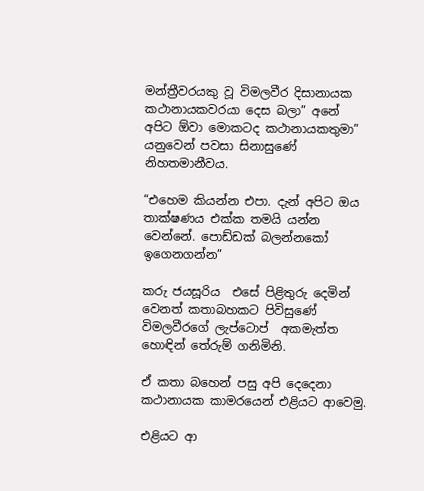මන්ත්‍රීවරයකු වූ විමලවීර දිසානායක කථානායකවරයා දෙස බලා” අනේ අපිට ඕවා මොකටද කථානායකතුමා” යනුවෙන් පවසා සිනාසුණේ  නිහතමානීවය.

“එහෙම කියන්න එපා. දැන් අපිට ඔය තාක්ෂණය එක්ක තමයි යන්න වෙන්නේ. පොඩ්ඩක් බලන්නකෝ ඉගෙනගන්න”

කරු ජයසූරිය  එසේ පිළිතුරු දෙමින් වෙනත් කතාබහකට පිවිසුණේ විමලවීරගේ ලැප්ටොප්  අකමැත්ත  හොඳින් තේරුම් ගනිමිනි.

ඒ කතා බහෙන් පසු අපි දෙදෙනා කථානායක කාමරයෙන් එළියට ආවෙමු.

එළියට ආ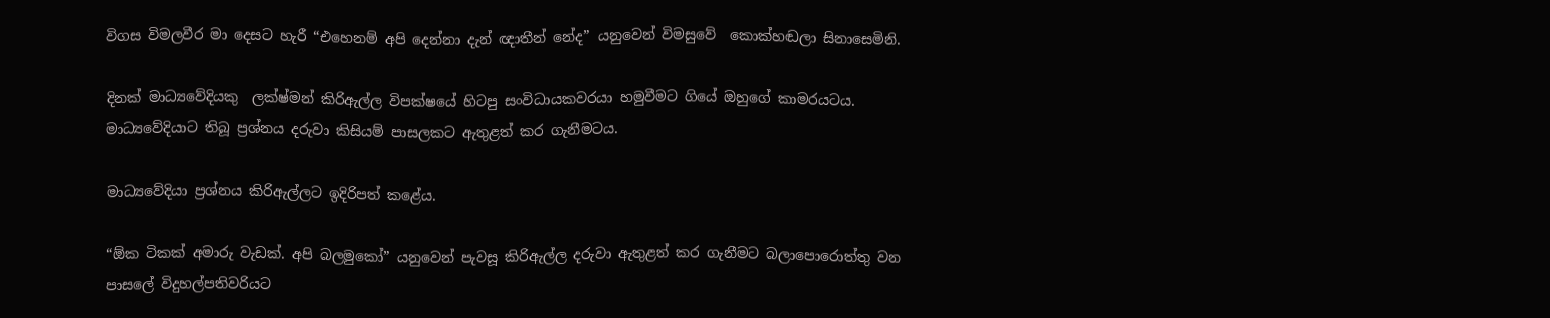විගස විමලවීර මා දෙසට හැරී “එහෙනම් අපි දෙන්නා දැන් ඥාතීන් නේද” යනුවෙන් විමසුවේ  කොක්හඬලා සිනාසෙමිනි.

දිනක් මාධ්‍යවේදියකු  ලක්ෂ්මන් කිරිඇල්ල විපක්ෂයේ හිටපු සංවිධායකවරයා හමුවීමට ගියේ ඔහුගේ කාමරයටය. මාධ්‍යවේදියාට තිබූ ප්‍රශ්නය දරුවා කිසියම් පාසලකට ඇතුළත් කර ගැනීමටය.

මාධ්‍යවේදියා ප්‍රශ්නය කිරිඇල්ලට ඉදිරිපත් කළේය.

“ඕක ටිකක් අමාරු වැඩක්. අපි බලමුකෝ” යනුවෙන් පැවසූ කිරිඇල්ල දරුවා ඇතුළත් කර ගැනීමට බලාපොරොත්තු වන පාසලේ විදුහල්පතිවරියට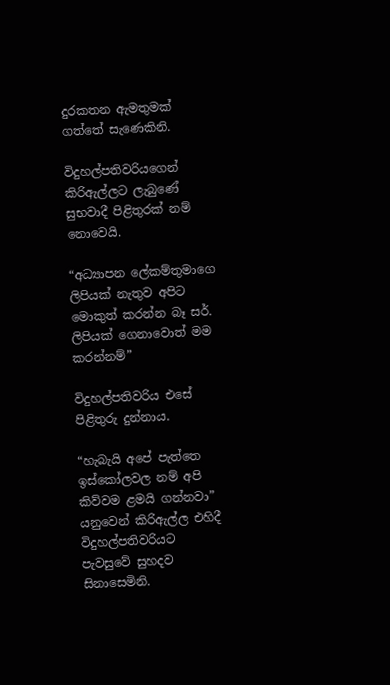දුරකතන ඇමතුමක් ගත්තේ සැණෙකිනි.

විදුහල්පතිවරියගෙන් කිරිඇල්ලට ලැබුණේ සුභවාදී පිළිතුරක් නම් නොවෙයි.

“අධ්‍යාපන ලේකම්තුමාගෙ ලිපියක් නැතුව අපිට මොකුත් කරන්න බෑ සර්. ලිපියක් ගෙනාවොත් මම කරන්නම්”

විදුහල්පතිවරිය එසේ පිළිතුරු දුන්නාය.

“හැබැයි අපේ පැත්තෙ ඉස්කෝලවල නම් අපි කිව්වම ළමයි ගන්නවා”  යනුවෙන් කිරිඇල්ල එහිදී විදුහල්පතිවරියට පැවසුවේ සුහදව සිනාසෙමිනි.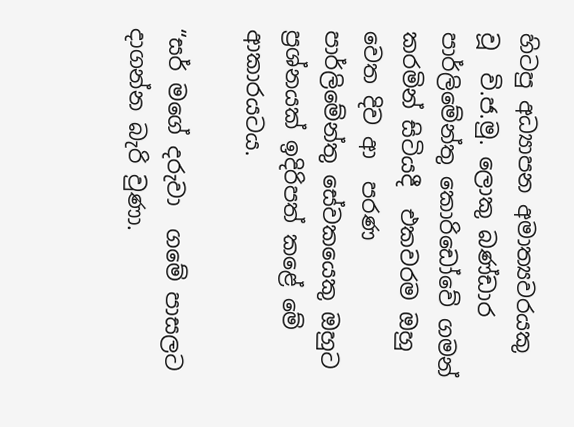හිටපු අධ්‍යාපන අමාත්‍යවරයකු වූ  වි.ජ.මු. ලොකු බණ්ඩාර පාර්ලිමේන්තු කොරිඩෝවේ ගමන් කරමින් සිටියදී  එකවරම ඔහු වෙත දිව ආ  පරණ පාර්ලිමේන්තු සේවකයෙකු ඔහුට ප්‍රශ්නයක් ඉදිරිපත් කළේ මේ ආකාරයටය.

“සර් මගේ දරුවා  ගමේ පාසලට දාගන්න බැරි වුණා.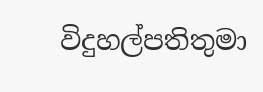විදුහල්පතිතුමා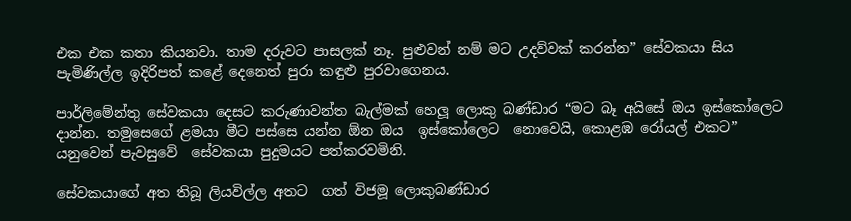එක එක කතා කියනවා. තාම දරුවට පාසලක් නෑ. පුළුවන් නම් මට උදව්වක් කරන්න” සේවකයා සිය පැමිණිල්ල ඉදිරිපත් කළේ දෙනෙත් පුරා කඳුළු පුරවාගෙනය.

පාර්ලිමේන්තු සේවකයා දෙසට කරුණාවන්ත බැල්මක් හෙලූ ලොකු බණ්ඩාර “මට බෑ අයිසේ ඔය ඉස්කෝලෙට දාන්න. තමුසෙගේ ළමයා මීට පස්සෙ යන්න ඕන ඔය  ඉස්කෝලෙට  නොවෙයි, කොළඹ රෝයල් එකට” යනුවෙන් පැවසුවේ  සේවකයා පුදුමයට පත්කරවමිනි.

සේවකයාගේ අත තිබූ ලියවිල්ල අතට  ගත් විජමූ ලොකුබණ්ඩාර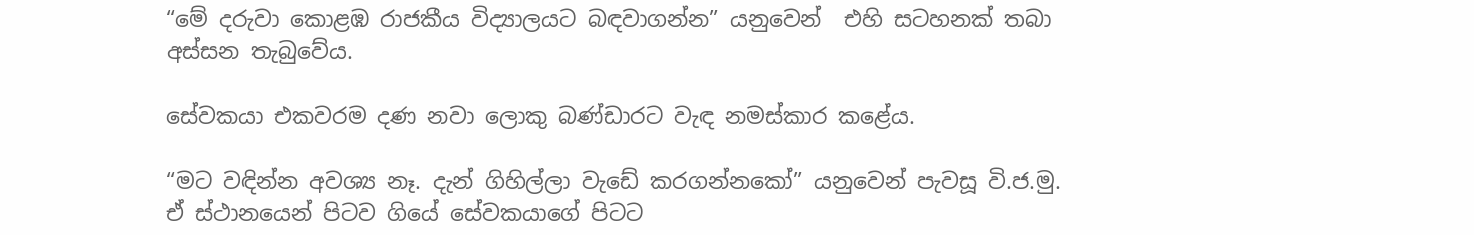“මේ දරුවා කොළඹ රාජකීය විද්‍යාලයට බඳවාගන්න” යනුවෙන්  එහි සටහනක් තබා අස්සන තැබුවේය.

සේවකයා එකවරම දණ නවා ලොකු බණ්ඩාරට වැඳ නමස්කාර කළේය.

“මට වඳින්න අවශ්‍ය නෑ. දැන් ගිහිල්ලා වැඩේ කරගන්නකෝ” යනුවෙන් පැවසූ වි.ජ.මු. ඒ ස්ථානයෙන් පිටව ගියේ සේවකයාගේ පිටට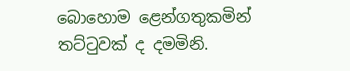බොහොම ළෙන්ගතුකමින් තට්ටුවක් ද දමමිනි.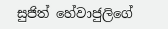සුජිත් හේවාජුලිගේ